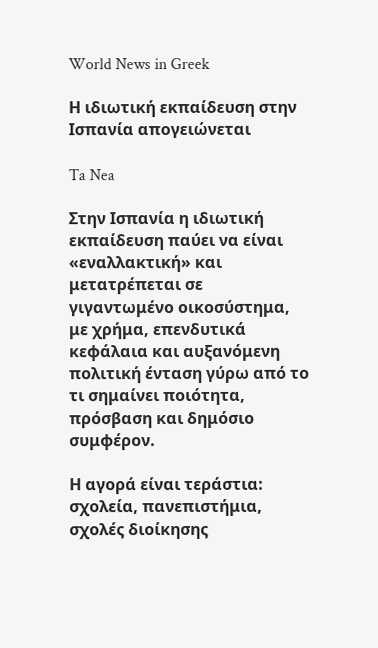World News in Greek

Η ιδιωτική εκπαίδευση στην Ισπανία απογειώνεται

Ta Nea

Στην Ισπανία η ιδιωτική εκπαίδευση παύει να είναι «εναλλακτική» και μετατρέπεται σε γιγαντωμένο οικοσύστημα, με χρήμα, επενδυτικά κεφάλαια και αυξανόμενη πολιτική ένταση γύρω από το τι σημαίνει ποιότητα, πρόσβαση και δημόσιο συμφέρον.

Η αγορά είναι τεράστια: σχολεία, πανεπιστήμια, σχολές διοίκησης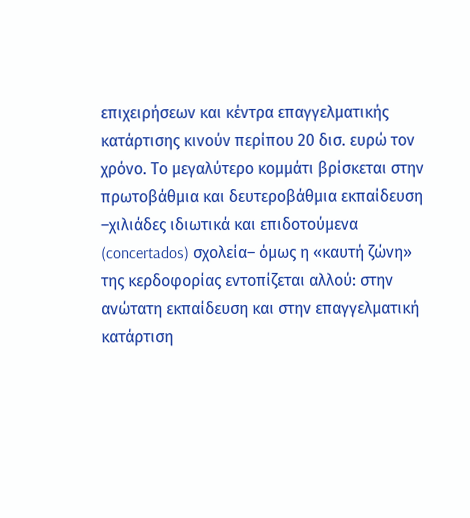επιχειρήσεων και κέντρα επαγγελματικής κατάρτισης κινούν περίπου 20 δισ. ευρώ τον χρόνο. Το μεγαλύτερο κομμάτι βρίσκεται στην πρωτοβάθμια και δευτεροβάθμια εκπαίδευση –χιλιάδες ιδιωτικά και επιδοτούμενα (concertados) σχολεία– όμως η «καυτή ζώνη» της κερδοφορίας εντοπίζεται αλλού: στην ανώτατη εκπαίδευση και στην επαγγελματική κατάρτιση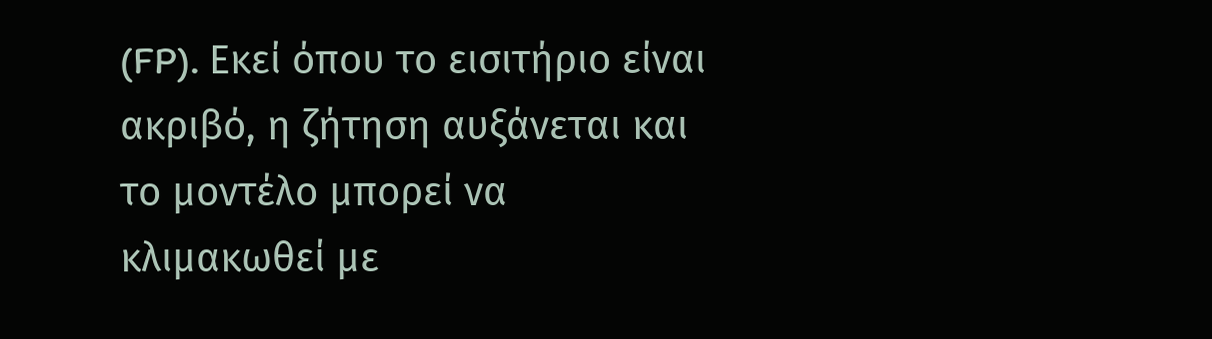(FP). Εκεί όπου το εισιτήριο είναι ακριβό, η ζήτηση αυξάνεται και το μοντέλο μπορεί να κλιμακωθεί με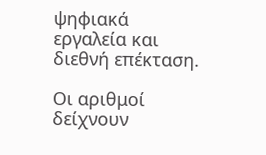ψηφιακά εργαλεία και διεθνή επέκταση.

Οι αριθμοί δείχνουν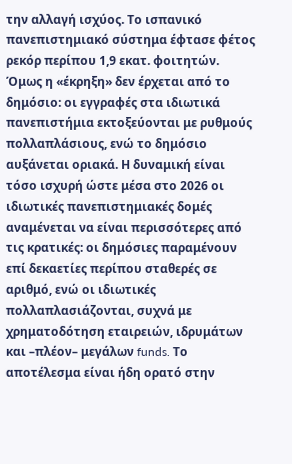την αλλαγή ισχύος. Το ισπανικό πανεπιστημιακό σύστημα έφτασε φέτος ρεκόρ περίπου 1,9 εκατ. φοιτητών. Όμως η «έκρηξη» δεν έρχεται από το δημόσιο: οι εγγραφές στα ιδιωτικά πανεπιστήμια εκτοξεύονται με ρυθμούς πολλαπλάσιους, ενώ το δημόσιο αυξάνεται οριακά. Η δυναμική είναι τόσο ισχυρή ώστε μέσα στο 2026 οι ιδιωτικές πανεπιστημιακές δομές αναμένεται να είναι περισσότερες από τις κρατικές: οι δημόσιες παραμένουν επί δεκαετίες περίπου σταθερές σε αριθμό, ενώ οι ιδιωτικές πολλαπλασιάζονται, συχνά με χρηματοδότηση εταιρειών, ιδρυμάτων και –πλέον– μεγάλων funds. Το αποτέλεσμα είναι ήδη ορατό στην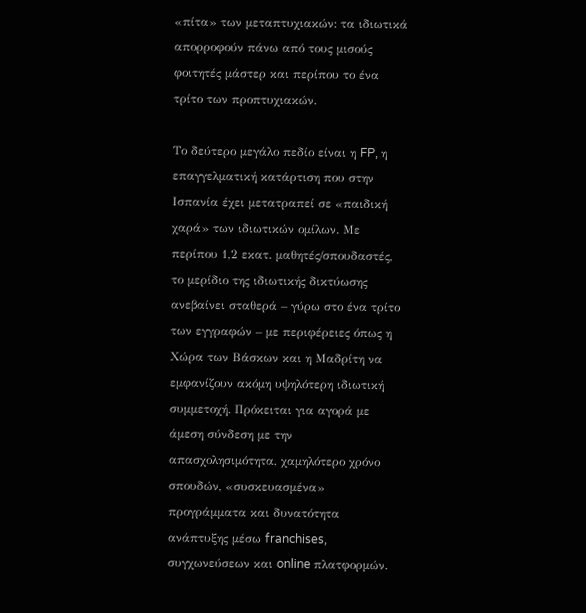«πίτα» των μεταπτυχιακών: τα ιδιωτικά απορροφούν πάνω από τους μισούς φοιτητές μάστερ και περίπου το ένα τρίτο των προπτυχιακών.

Το δεύτερο μεγάλο πεδίο είναι η FP, η επαγγελματική κατάρτιση που στην Ισπανία έχει μετατραπεί σε «παιδική χαρά» των ιδιωτικών ομίλων. Με περίπου 1,2 εκατ. μαθητές/σπουδαστές, το μερίδιο της ιδιωτικής δικτύωσης ανεβαίνει σταθερά – γύρω στο ένα τρίτο των εγγραφών – με περιφέρειες όπως η Χώρα των Βάσκων και η Μαδρίτη να εμφανίζουν ακόμη υψηλότερη ιδιωτική συμμετοχή. Πρόκειται για αγορά με άμεση σύνδεση με την απασχολησιμότητα, χαμηλότερο χρόνο σπουδών, «συσκευασμένα» προγράμματα και δυνατότητα ανάπτυξης μέσω franchises, συγχωνεύσεων και online πλατφορμών.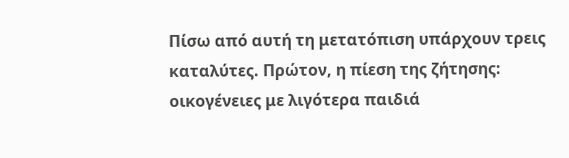Πίσω από αυτή τη μετατόπιση υπάρχουν τρεις καταλύτες. Πρώτον, η πίεση της ζήτησης: οικογένειες με λιγότερα παιδιά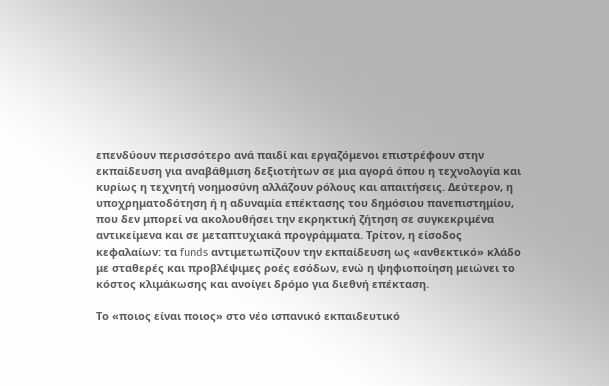επενδύουν περισσότερο ανά παιδί και εργαζόμενοι επιστρέφουν στην εκπαίδευση για αναβάθμιση δεξιοτήτων σε μια αγορά όπου η τεχνολογία και κυρίως η τεχνητή νοημοσύνη αλλάζουν ρόλους και απαιτήσεις. Δεύτερον, η υποχρηματοδότηση ή η αδυναμία επέκτασης του δημόσιου πανεπιστημίου, που δεν μπορεί να ακολουθήσει την εκρηκτική ζήτηση σε συγκεκριμένα αντικείμενα και σε μεταπτυχιακά προγράμματα. Τρίτον, η είσοδος κεφαλαίων: τα funds αντιμετωπίζουν την εκπαίδευση ως «ανθεκτικό» κλάδο με σταθερές και προβλέψιμες ροές εσόδων, ενώ η ψηφιοποίηση μειώνει το κόστος κλιμάκωσης και ανοίγει δρόμο για διεθνή επέκταση.

Το «ποιος είναι ποιος» στο νέο ισπανικό εκπαιδευτικό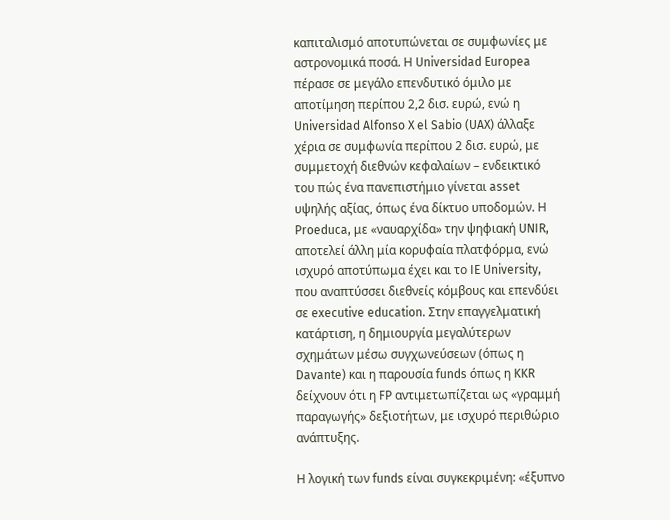καπιταλισμό αποτυπώνεται σε συμφωνίες με αστρονομικά ποσά. Η Universidad Europea πέρασε σε μεγάλο επενδυτικό όμιλο με αποτίμηση περίπου 2,2 δισ. ευρώ, ενώ η Universidad Alfonso X el Sabio (UAX) άλλαξε χέρια σε συμφωνία περίπου 2 δισ. ευρώ, με συμμετοχή διεθνών κεφαλαίων – ενδεικτικό του πώς ένα πανεπιστήμιο γίνεται asset υψηλής αξίας, όπως ένα δίκτυο υποδομών. Η Proeduca, με «ναυαρχίδα» την ψηφιακή UNIR, αποτελεί άλλη μία κορυφαία πλατφόρμα, ενώ ισχυρό αποτύπωμα έχει και το IE University, που αναπτύσσει διεθνείς κόμβους και επενδύει σε executive education. Στην επαγγελματική κατάρτιση, η δημιουργία μεγαλύτερων σχημάτων μέσω συγχωνεύσεων (όπως η Davante) και η παρουσία funds όπως η KKR δείχνουν ότι η FP αντιμετωπίζεται ως «γραμμή παραγωγής» δεξιοτήτων, με ισχυρό περιθώριο ανάπτυξης.

Η λογική των funds είναι συγκεκριμένη: «έξυπνο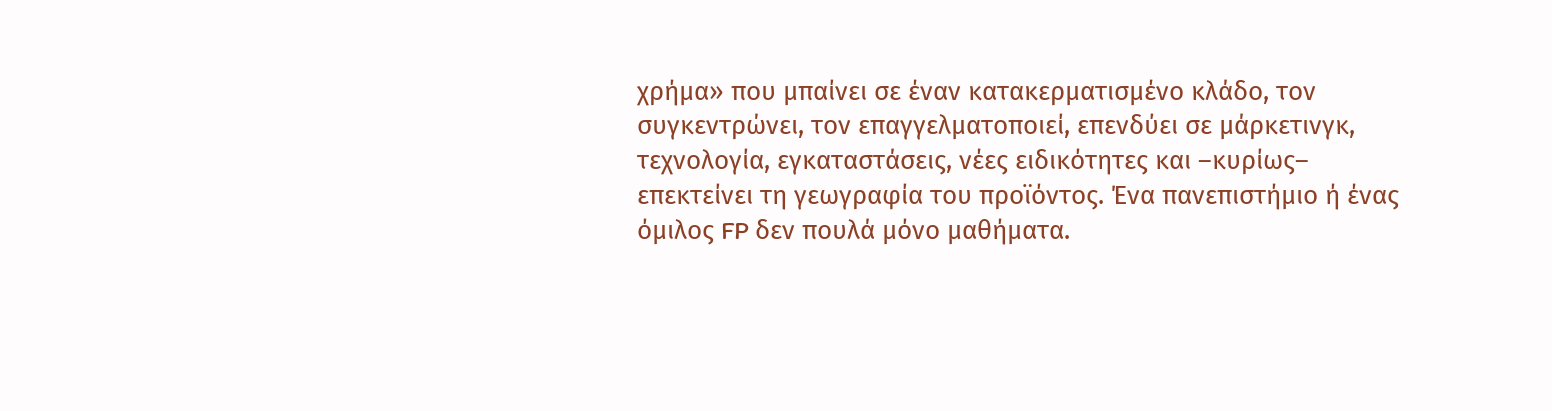χρήμα» που μπαίνει σε έναν κατακερματισμένο κλάδο, τον συγκεντρώνει, τον επαγγελματοποιεί, επενδύει σε μάρκετινγκ, τεχνολογία, εγκαταστάσεις, νέες ειδικότητες και –κυρίως– επεκτείνει τη γεωγραφία του προϊόντος. Ένα πανεπιστήμιο ή ένας όμιλος FP δεν πουλά μόνο μαθήματα.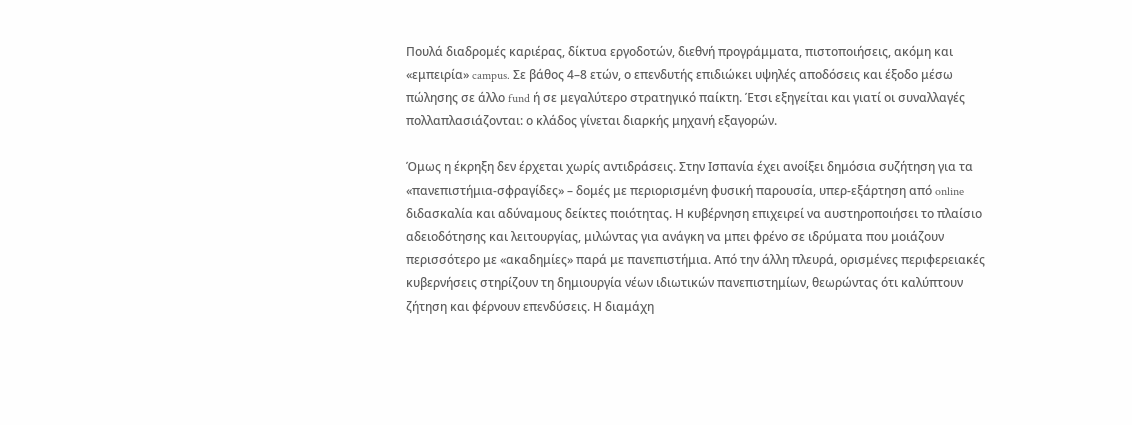Πουλά διαδρομές καριέρας, δίκτυα εργοδοτών, διεθνή προγράμματα, πιστοποιήσεις, ακόμη και «εμπειρία» campus. Σε βάθος 4–8 ετών, ο επενδυτής επιδιώκει υψηλές αποδόσεις και έξοδο μέσω πώλησης σε άλλο fund ή σε μεγαλύτερο στρατηγικό παίκτη. Έτσι εξηγείται και γιατί οι συναλλαγές πολλαπλασιάζονται: ο κλάδος γίνεται διαρκής μηχανή εξαγορών.

Όμως η έκρηξη δεν έρχεται χωρίς αντιδράσεις. Στην Ισπανία έχει ανοίξει δημόσια συζήτηση για τα «πανεπιστήμια-σφραγίδες» – δομές με περιορισμένη φυσική παρουσία, υπερ-εξάρτηση από online διδασκαλία και αδύναμους δείκτες ποιότητας. Η κυβέρνηση επιχειρεί να αυστηροποιήσει το πλαίσιο αδειοδότησης και λειτουργίας, μιλώντας για ανάγκη να μπει φρένο σε ιδρύματα που μοιάζουν περισσότερο με «ακαδημίες» παρά με πανεπιστήμια. Από την άλλη πλευρά, ορισμένες περιφερειακές κυβερνήσεις στηρίζουν τη δημιουργία νέων ιδιωτικών πανεπιστημίων, θεωρώντας ότι καλύπτουν ζήτηση και φέρνουν επενδύσεις. Η διαμάχη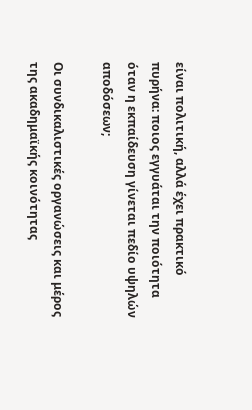είναι πολιτική, αλλά έχει πρακτικό πυρήνα: ποιος εγγυάται την ποιότητα όταν η εκπαίδευση γίνεται πεδίο υψηλών αποδόσεων;

Οι συνδικαλιστικές οργανώσεις και μέρος της ακαδημαϊκής κοινότητας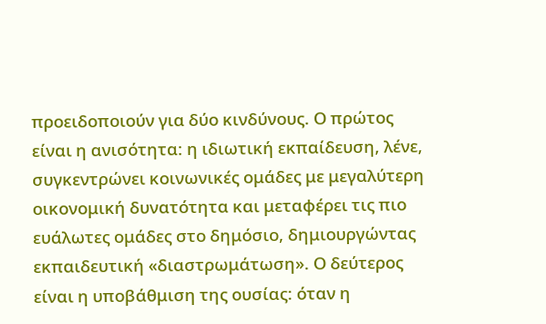προειδοποιούν για δύο κινδύνους. Ο πρώτος είναι η ανισότητα: η ιδιωτική εκπαίδευση, λένε, συγκεντρώνει κοινωνικές ομάδες με μεγαλύτερη οικονομική δυνατότητα και μεταφέρει τις πιο ευάλωτες ομάδες στο δημόσιο, δημιουργώντας εκπαιδευτική «διαστρωμάτωση». Ο δεύτερος είναι η υποβάθμιση της ουσίας: όταν η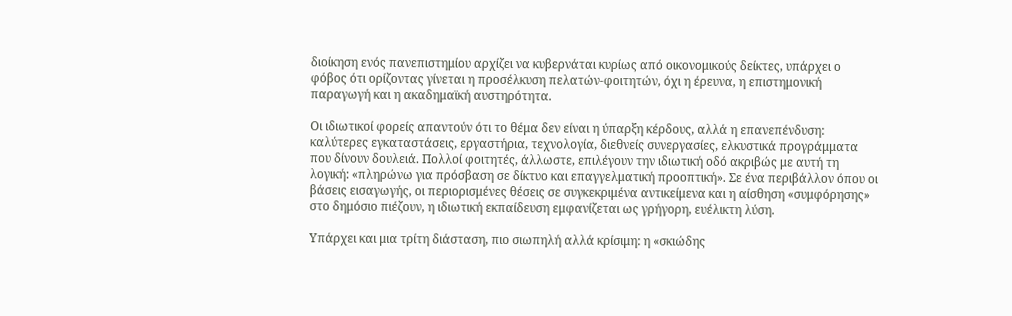διοίκηση ενός πανεπιστημίου αρχίζει να κυβερνάται κυρίως από οικονομικούς δείκτες, υπάρχει ο φόβος ότι ορίζοντας γίνεται η προσέλκυση πελατών-φοιτητών, όχι η έρευνα, η επιστημονική παραγωγή και η ακαδημαϊκή αυστηρότητα.

Οι ιδιωτικοί φορείς απαντούν ότι το θέμα δεν είναι η ύπαρξη κέρδους, αλλά η επανεπένδυση: καλύτερες εγκαταστάσεις, εργαστήρια, τεχνολογία, διεθνείς συνεργασίες, ελκυστικά προγράμματα που δίνουν δουλειά. Πολλοί φοιτητές, άλλωστε, επιλέγουν την ιδιωτική οδό ακριβώς με αυτή τη λογική: «πληρώνω για πρόσβαση σε δίκτυο και επαγγελματική προοπτική». Σε ένα περιβάλλον όπου οι βάσεις εισαγωγής, οι περιορισμένες θέσεις σε συγκεκριμένα αντικείμενα και η αίσθηση «συμφόρησης» στο δημόσιο πιέζουν, η ιδιωτική εκπαίδευση εμφανίζεται ως γρήγορη, ευέλικτη λύση.

Υπάρχει και μια τρίτη διάσταση, πιο σιωπηλή αλλά κρίσιμη: η «σκιώδης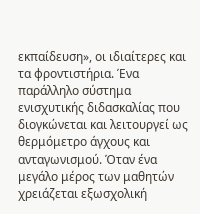εκπαίδευση», οι ιδιαίτερες και τα φροντιστήρια. Ένα παράλληλο σύστημα ενισχυτικής διδασκαλίας που διογκώνεται και λειτουργεί ως θερμόμετρο άγχους και ανταγωνισμού. Όταν ένα μεγάλο μέρος των μαθητών χρειάζεται εξωσχολική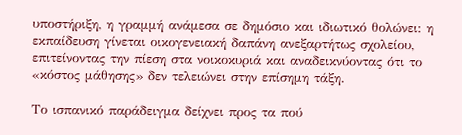υποστήριξη, η γραμμή ανάμεσα σε δημόσιο και ιδιωτικό θολώνει: η εκπαίδευση γίνεται οικογενειακή δαπάνη ανεξαρτήτως σχολείου, επιτείνοντας την πίεση στα νοικοκυριά και αναδεικνύοντας ότι το «κόστος μάθησης» δεν τελειώνει στην επίσημη τάξη.

Το ισπανικό παράδειγμα δείχνει προς τα πού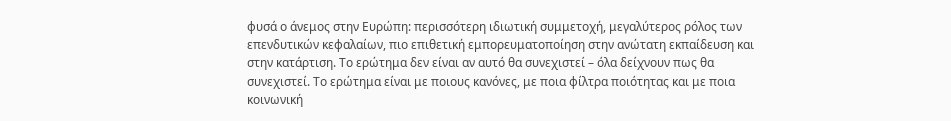φυσά ο άνεμος στην Ευρώπη: περισσότερη ιδιωτική συμμετοχή, μεγαλύτερος ρόλος των επενδυτικών κεφαλαίων, πιο επιθετική εμπορευματοποίηση στην ανώτατη εκπαίδευση και στην κατάρτιση. Το ερώτημα δεν είναι αν αυτό θα συνεχιστεί – όλα δείχνουν πως θα συνεχιστεί. Το ερώτημα είναι με ποιους κανόνες, με ποια φίλτρα ποιότητας και με ποια κοινωνική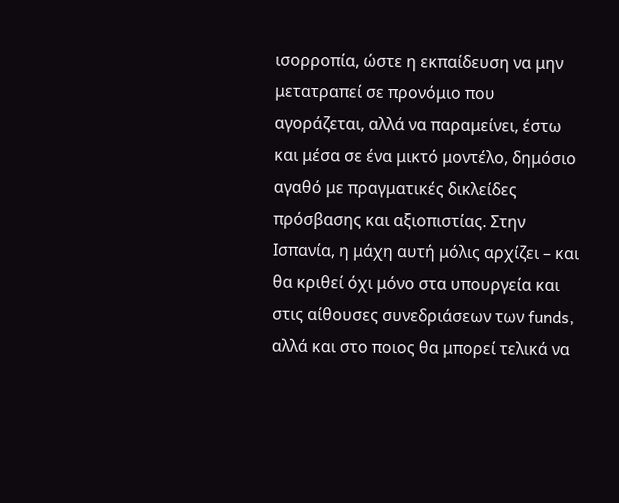ισορροπία, ώστε η εκπαίδευση να μην μετατραπεί σε προνόμιο που αγοράζεται, αλλά να παραμείνει, έστω και μέσα σε ένα μικτό μοντέλο, δημόσιο αγαθό με πραγματικές δικλείδες πρόσβασης και αξιοπιστίας. Στην Ισπανία, η μάχη αυτή μόλις αρχίζει – και θα κριθεί όχι μόνο στα υπουργεία και στις αίθουσες συνεδριάσεων των funds, αλλά και στο ποιος θα μπορεί τελικά να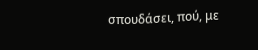σπουδάσει, πού, με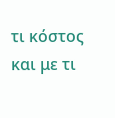τι κόστος και με τι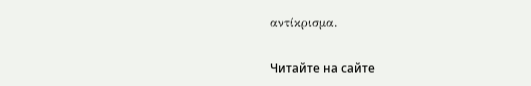αντίκρισμα.

Читайте на сайте